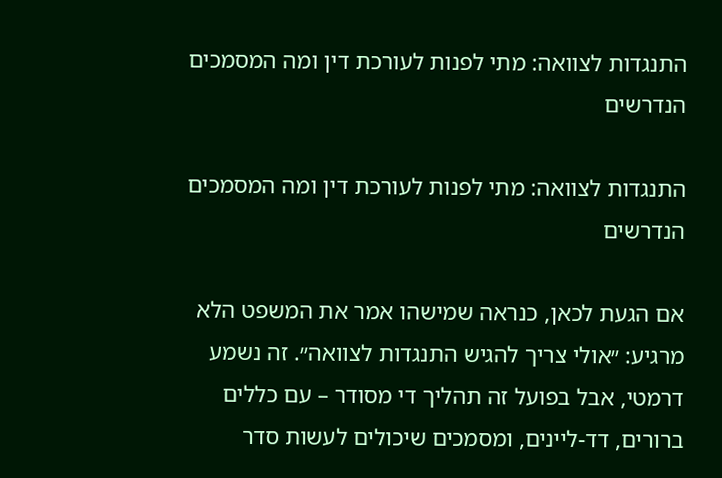התנגדות לצוואה: מתי לפנות לעורכת דין ומה המסמכים הנדרשים

התנגדות לצוואה: מתי לפנות לעורכת דין ומה המסמכים הנדרשים

אם הגעת לכאן, כנראה שמישהו אמר את המשפט הלא מרגיע: ״אולי צריך להגיש התנגדות לצוואה״. זה נשמע דרמטי, אבל בפועל זה תהליך די מסודר – עם כללים ברורים, דד-ליינים, ומסמכים שיכולים לעשות סדר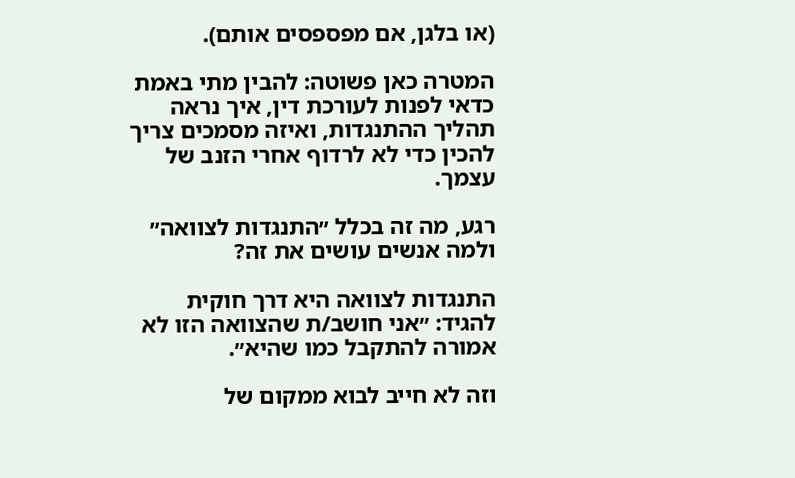(או בלגן, אם מפספסים אותם).

המטרה כאן פשוטה: להבין מתי באמת כדאי לפנות לעורכת דין, איך נראה תהליך ההתנגדות, ואיזה מסמכים צריך להכין כדי לא לרדוף אחרי הזנב של עצמך.

רגע, מה זה בכלל ״התנגדות לצוואה״ ולמה אנשים עושים את זה?

התנגדות לצוואה היא דרך חוקית להגיד: ״אני חושב/ת שהצוואה הזו לא אמורה להתקבל כמו שהיא״.

וזה לא חייב לבוא ממקום של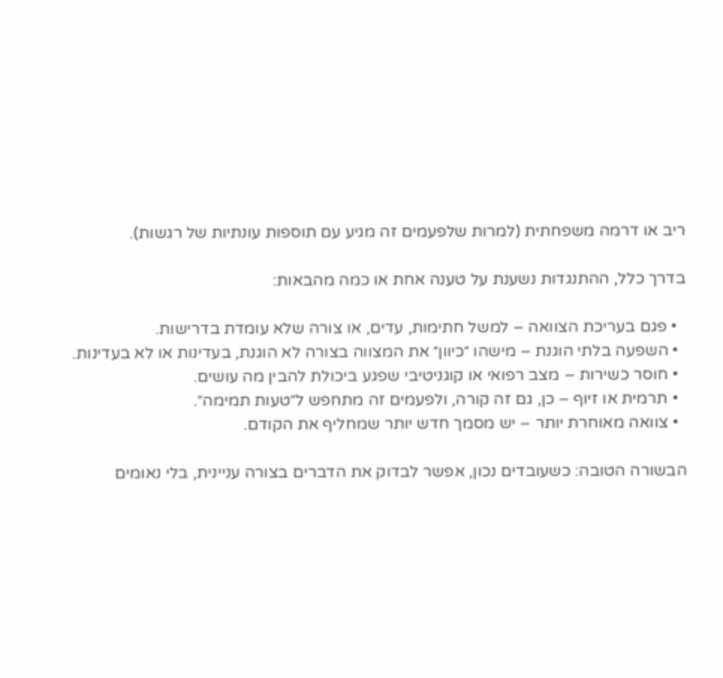ריב או דרמה משפחתית (למרות שלפעמים זה מגיע עם תוספות עונתיות של רגשות).

בדרך כלל, ההתנגדות נשענת על טענה אחת או כמה מהבאות:

  • פגם בעריכת הצוואה – למשל חתימות, עדים, או צורה שלא עומדת בדרישות.
  • השפעה בלתי הוגנת – מישהו ״כיוון״ את המצווה בצורה לא הוגנת, בעדינות או לא בעדינות.
  • חוסר כשירות – מצב רפואי או קוגניטיבי שפגע ביכולת להבין מה עושים.
  • תרמית או זיוף – כן, גם זה קורה, ולפעמים זה מתחפש ל״טעות תמימה״.
  • צוואה מאוחרת יותר – יש מסמך חדש יותר שמחליף את הקודם.

הבשורה הטובה: כשעובדים נכון, אפשר לבדוק את הדברים בצורה עניינית, בלי נאומים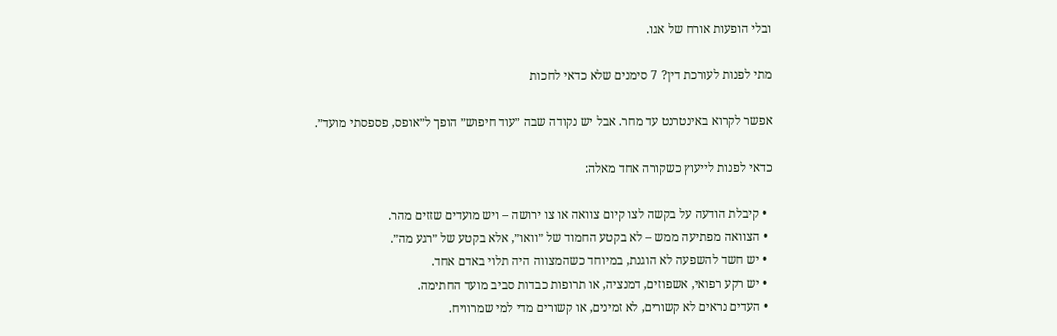ובלי הופעות אורח של אגו.

מתי לפנות לעורכת דין? 7 סימנים שלא כדאי לחכות

אפשר לקרוא באינטרנט עד מחר. אבל יש נקודה שבה ״עוד חיפוש״ הופך ל״אופס, פספסתי מועד״.

כדאי לפנות לייעוץ כשקורה אחד מאלה:

  • קיבלת הודעה על בקשה לצו קיום צוואה או צו ירושה – ויש מועדים שזזים מהר.
  • הצוואה מפתיעה ממש – לא בקטע החמוד של ״וואו״, אלא בקטע של ״רגע מה״.
  • יש חשד להשפעה לא הוגנת, במיוחד כשהמצווה היה תלוי באדם אחד.
  • יש רקע רפואי, אשפוזים, דמנציה, או תרופות כבדות סביב מועד החתימה.
  • העדים נראים לא קשורים, לא זמינים, או קשורים מדי למי שמרוויח.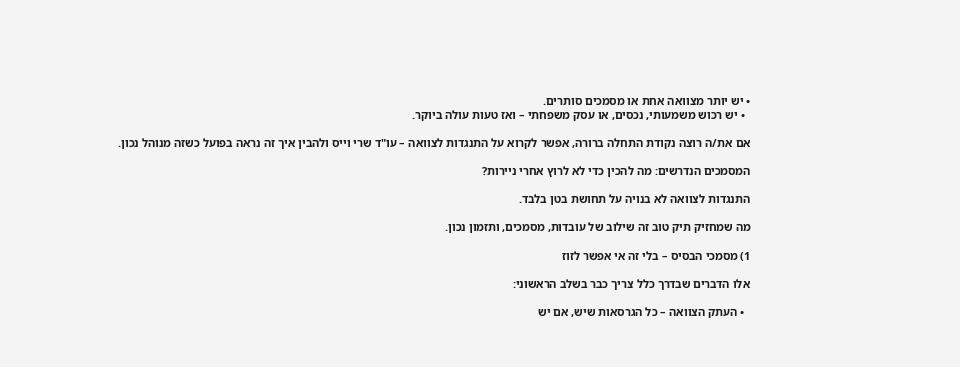• יש יותר מצוואה אחת או מסמכים סותרים.
  • יש רכוש משמעותי, נכסים, או עסק משפחתי – ואז טעות עולה ביוקר.

אם את/ה רוצה נקודת התחלה ברורה, אפשר לקרוא על התנגדות לצוואה – עו"ד שרי וייס ולהבין איך זה נראה בפועל כשזה מנוהל נכון.

המסמכים הנדרשים: מה להכין כדי לא לרוץ אחרי ניירות?

התנגדות לצוואה לא בנויה על תחושת בטן בלבד.

מה שמחזיק תיק טוב זה שילוב של עובדות, מסמכים, ותזמון נכון.

1) מסמכי הבסיס – בלי זה אי אפשר לזוז

אלו הדברים שבדרך כלל צריך כבר בשלב הראשוני:

  • העתק הצוואה – כל הגרסאות שיש, אם יש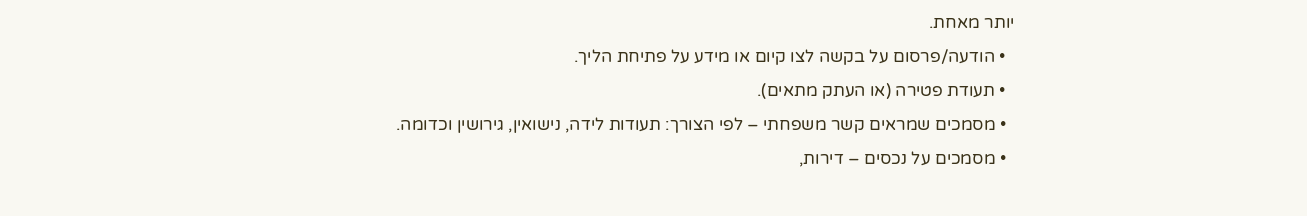יותר מאחת.
  • הודעה/פרסום על בקשה לצו קיום או מידע על פתיחת הליך.
  • תעודת פטירה (או העתק מתאים).
  • מסמכים שמראים קשר משפחתי – לפי הצורך: תעודות לידה, נישואין, גירושין וכדומה.
  • מסמכים על נכסים – דירות,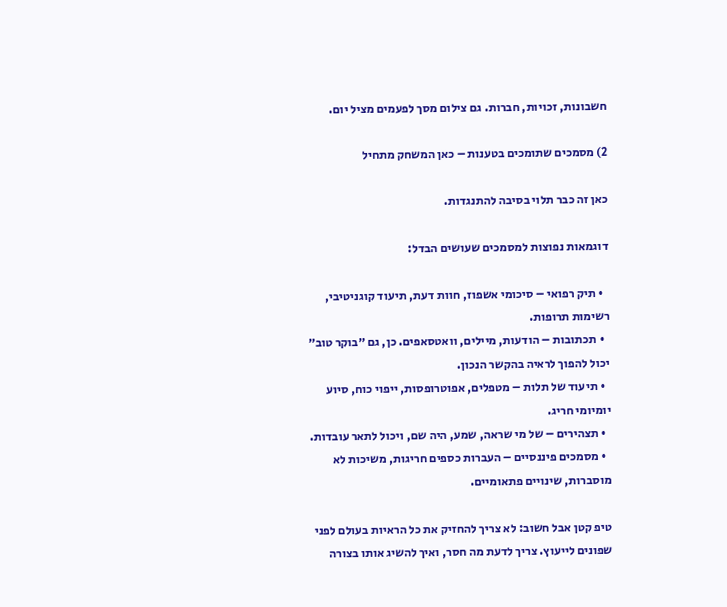חשבונות, זכויות, חברות. גם צילום מסך לפעמים מציל יום.

2) מסמכים שתומכים בטענות – כאן המשחק מתחיל

כאן זה כבר תלוי בסיבה להתנגדות.

דוגמאות נפוצות למסמכים שעושים הבדל:

  • תיק רפואי – סיכומי אשפוז, חוות דעת, תיעוד קוגניטיבי, רשימות תרופות.
  • תכתובות – הודעות, מיילים, וואטסאפים. כן, גם ״בוקר טוב״ יכול להפוך לראיה בהקשר הנכון.
  • תיעוד של תלות – מטפלים, אפוטרופסות, ייפוי כוח, סיוע יומיומי חריג.
  • תצהירים – של מי שראה, שמע, היה שם, ויכול לתאר עובדות.
  • מסמכים פיננסיים – העברות כספים חריגות, משיכות לא מוסברות, שינויים פתאומיים.

טיפ קטן אבל חשוב: לא צריך להחזיק את כל הראיות בעולם לפני שפונים לייעוץ. צריך לדעת מה חסר, ואיך להשיג אותו בצורה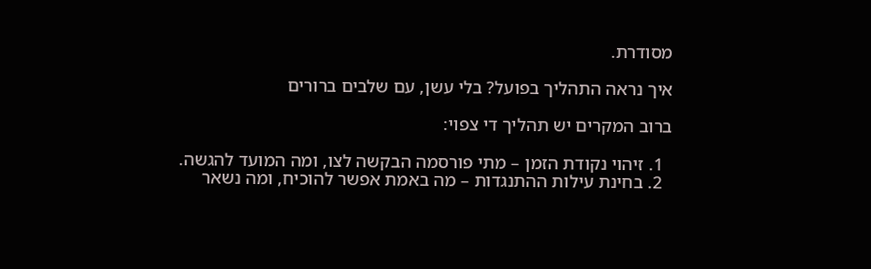מסודרת.

איך נראה התהליך בפועל? בלי עשן, עם שלבים ברורים

ברוב המקרים יש תהליך די צפוי:

  1. זיהוי נקודת הזמן – מתי פורסמה הבקשה לצו, ומה המועד להגשה.
  2. בחינת עילות ההתנגדות – מה באמת אפשר להוכיח, ומה נשאר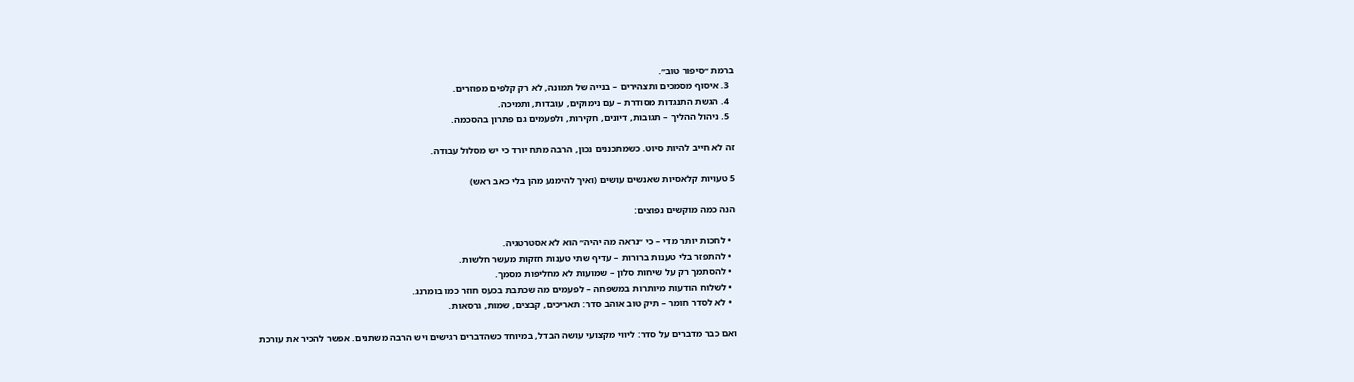ברמת ״סיפור טוב״.
  3. איסוף מסמכים ותצהירים – בנייה של תמונה, לא רק קלפים מפוזרים.
  4. הגשת התנגדות מסודרת – עם נימוקים, עובדות, ותמיכה.
  5. ניהול ההליך – תגובות, דיונים, חקירות, ולפעמים גם פתרון בהסכמה.

זה לא חייב להיות סיוט. כשמתכננים נכון, הרבה מתח יורד כי יש מסלול עבודה.

5 טעויות קלאסיות שאנשים עושים (ואיך להימנע מהן בלי כאב ראש)

הנה כמה מוקשים נפוצים:

  • לחכות יותר מדי – כי ״נראה מה יהיה״ הוא לא אסטרטגיה.
  • להתפזר בלי טענות ברורות – עדיף שתי טענות חזקות מעשר חלשות.
  • להסתמך רק על שיחות סלון – שמועות לא מחליפות מסמך.
  • לשלוח הודעות מיותרות במשפחה – לפעמים מה שכתבת בכעס חוזר כמו בומרנג.
  • לא לסדר חומר – תיק טוב אוהב סדר: תאריכים, קבצים, שמות, גרסאות.

ואם כבר מדברים על סדר: ליווי מקצועי עושה הבדל, במיוחד כשהדברים רגישים ויש הרבה משתנים. אפשר להכיר את עורכת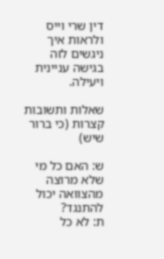דין שרי וייס ולראות איך ניגשים לזה בגישה עניינית ויעילה.

שאלות ותשובות קצרות (כי ברור שיש)

ש: האם כל מי שלא מרוצה מהצוואה יכול להתנגד?
ת: לא כל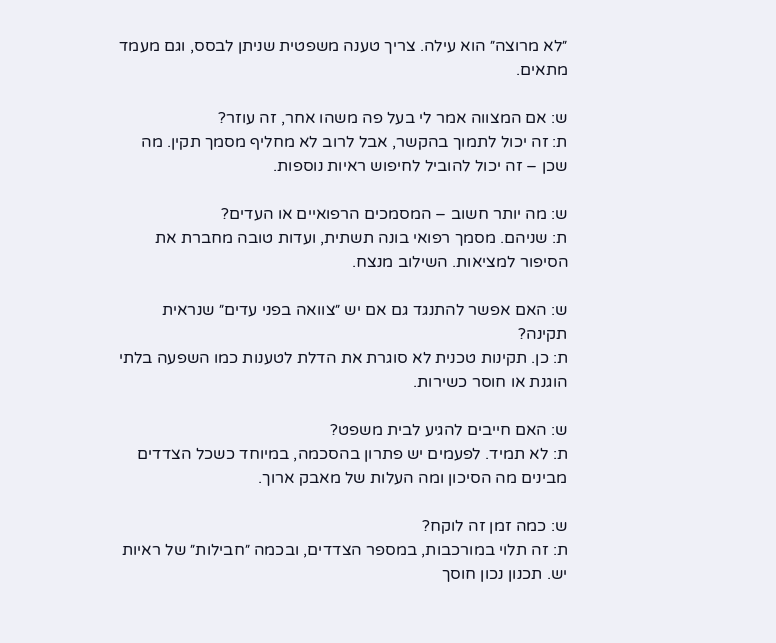״לא מרוצה״ הוא עילה. צריך טענה משפטית שניתן לבסס, וגם מעמד מתאים.

ש: אם המצווה אמר לי בעל פה משהו אחר, זה עוזר?
ת: זה יכול לתמוך בהקשר, אבל לרוב לא מחליף מסמך תקין. מה שכן – זה יכול להוביל לחיפוש ראיות נוספות.

ש: מה יותר חשוב – המסמכים הרפואיים או העדים?
ת: שניהם. מסמך רפואי בונה תשתית, ועדות טובה מחברת את הסיפור למציאות. השילוב מנצח.

ש: האם אפשר להתנגד גם אם יש ״צוואה בפני עדים״ שנראית תקינה?
ת: כן. תקינות טכנית לא סוגרת את הדלת לטענות כמו השפעה בלתי הוגנת או חוסר כשירות.

ש: האם חייבים להגיע לבית משפט?
ת: לא תמיד. לפעמים יש פתרון בהסכמה, במיוחד כשכל הצדדים מבינים מה הסיכון ומה העלות של מאבק ארוך.

ש: כמה זמן זה לוקח?
ת: זה תלוי במורכבות, במספר הצדדים, ובכמה ״חבילות״ של ראיות יש. תכנון נכון חוסך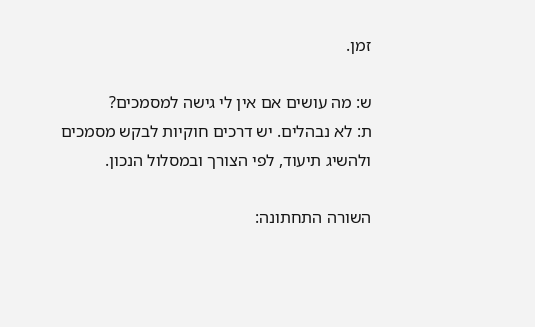זמן.

ש: מה עושים אם אין לי גישה למסמכים?
ת: לא נבהלים. יש דרכים חוקיות לבקש מסמכים ולהשיג תיעוד, לפי הצורך ובמסלול הנכון.

השורה התחתונה: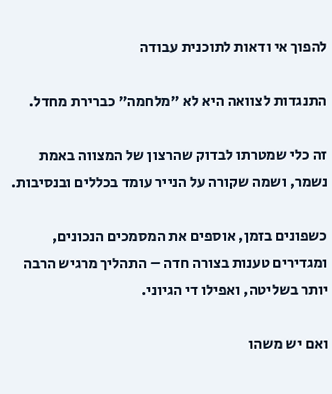להפוך אי ודאות לתוכנית עבודה

התנגדות לצוואה היא לא ״מלחמה״ כברירת מחדל.

זה כלי שמטרתו לבדוק שהרצון של המצווה באמת נשמר, ושמה שקורה על הנייר עומד בכללים ובנסיבות.

כשפונים בזמן, אוספים את המסמכים הנכונים, ומגדירים טענות בצורה חדה – התהליך מרגיש הרבה יותר בשליטה, ואפילו די הגיוני.

ואם יש משהו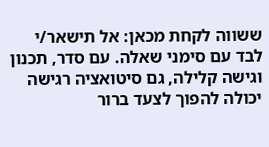ששווה לקחת מכאן: אל תישאר/י לבד עם סימני שאלה. עם סדר, תכנון וגישה קלילה, גם סיטואציה רגישה יכולה להפוך לצעד ברור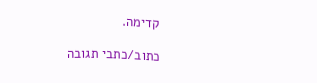קדימה.

כתוב/כתבי תגובה